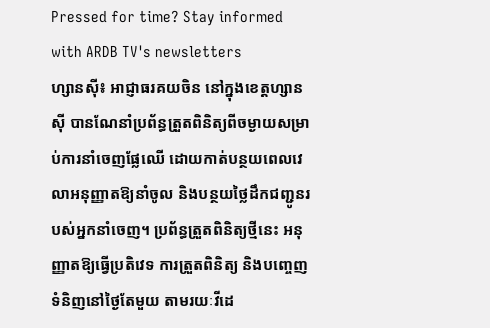Pressed for time? Stay informed with ARDB TV's newsletters
ហ្សានស៊ី៖ អាជ្ញាធរគយចិន នៅក្នុងខេត្តហ្សានស៊ី បានណែនាំប្រព័ន្ធត្រួតពិនិត្យពីចម្ងាយសម្រាប់ការនាំចេញផ្លែឈើ ដោយកាត់បន្ថយពេលវេលាអនុញ្ញាតឱ្យនាំចូល និងបន្ថយថ្លៃដឹកជញ្ជូនរបស់អ្នកនាំចេញ។ ប្រព័ន្ធត្រួតពិនិត្យថ្មីនេះ អនុញ្ញាតឱ្យធ្វើប្រតិវេទ ការត្រួតពិនិត្យ និងបញ្ចេញទំនិញនៅថ្ងៃតែមួយ តាមរយៈវីដេ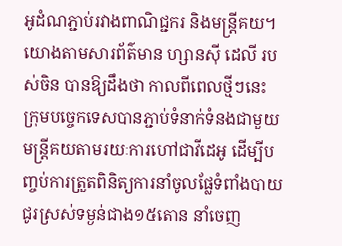អូដំណភ្ជាប់រវាងពាណិជ្ជករ និងមន្ត្រីគយ។ យោងតាមសារព័ត៌មាន ហ្សានស៊ី ដេលី របស់ចិន បានឱ្យដឹងថា កាលពីពេលថ្មីៗនេះ ក្រុមបច្ចេកទេសបានភ្ជាប់ទំនាក់ទំនងជាមួយមន្ត្រីគយតាមរយៈការហៅជាវីដេអូ ដើម្បីបញ្ចប់ការត្រួតពិនិត្យការនាំចូលផ្លែទំពាំងបាយជូរស្រស់ទម្ងន់ជាង១៥តោន នាំចេញ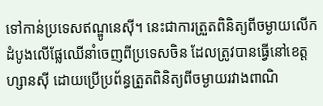ទៅកាន់ប្រទេសឥណ្ឌូនេស៊ី។ នេះជាការត្រួតពិនិត្យពីចម្ងាយលើកដំបូងលើផ្លែឈើនាំចេញពីប្រទេសចិន ដែលត្រូវបានធ្វើនៅខេត្តហ្សានស៊ី ដោយប្រើប្រព័ន្ធត្រួតពិនិត្យពីចម្ងាយរវាងពាណិ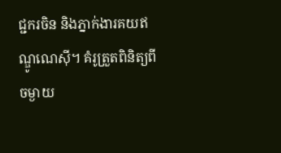ជ្ជករចិន និងភ្នាក់ងារគយឥណ្ឌូណេស៊ី។ គំរូត្រួតពិនិត្យពីចម្ងាយ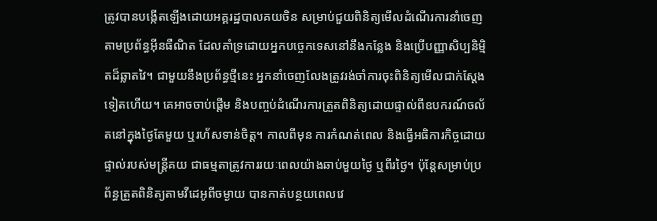ត្រូវបានបង្កើតឡើងដោយអគ្គរដ្ឋបាលគយចិន សម្រាប់ជួយពិនិត្យមើលដំណើរការនាំចេញតាមប្រព័ន្ធអ៊ីនធឺណិត ដែលគាំទ្រដោយអ្នកបច្ចេកទេសនៅនឹងកន្លែង និងប្រើបញ្ញាសិប្បនិម្មិតដ៏ឆ្លាតវៃ។ ជាមួយនឹងប្រព័ន្ធថ្មីនេះ អ្នកនាំចេញលែងត្រូវរង់ចាំការចុះពិនិត្យមើលជាក់ស្តែងទៀតហើយ។ គេអាចចាប់ផ្តើម និងបញ្ចប់ដំណើរការត្រួតពិនិត្យដោយផ្ទាល់ពីឧបករណ៍ចល័តនៅក្នុងថ្ងៃតែមួយ ឬរហ័សទាន់ចិត្ត។ កាលពីមុន ការកំណត់ពេល និងធ្វើអធិការកិច្ចដោយផ្ទាល់របស់មន្ត្រីគយ ជាធម្មតាត្រូវការរយៈពេលយ៉ាងឆាប់មួយថ្ងៃ ឬពីរថ្ងៃ។ ប៉ុន្តែសម្រាប់ប្រព័ន្ធត្រួតពិនិត្យតាមវីដេអូពីចម្ងាយ បានកាត់បន្ថយពេលវេ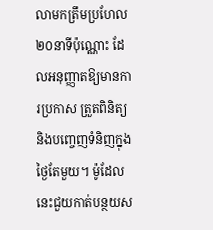លាមកត្រឹមប្រហែល២០នាទីប៉ុណ្ណោះ ដែលអនុញ្ញាតឱ្យមានការប្រកាស ត្រួតពិនិត្យ និងបញ្ចេញទំនិញក្នុងថ្ងៃតែមួយ។ ម៉ូដែលនេះជួយកាត់បន្ថយស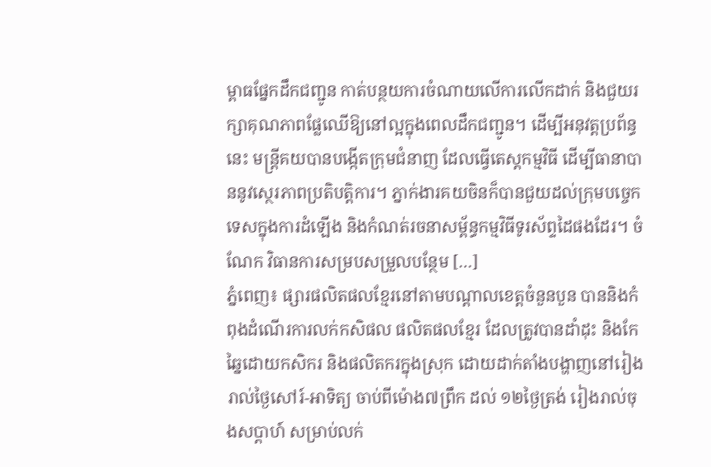ម្ពាធផ្នែកដឹកជញ្ជូន កាត់បន្ថយការចំណាយលើការលើកដាក់ និងជួយរក្សាគុណភាពផ្លែឈើឱ្យនៅល្អក្នុងពេលដឹកជញ្ជូន។ ដើម្បីអនុវត្តប្រព័ន្ធនេះ មន្ត្រីគយបានបង្កើតក្រុមជំនាញ ដែលធ្វើតេស្តកម្មវិធី ដើម្បីធានាបាននូវស្ថេរភាពប្រតិបត្តិការ។ ភ្នាក់ងារគយចិនក៏បានជួយដល់ក្រុមបច្ចេកទេសក្នុងការដំឡើង និងកំណត់រចនាសម្ព័ន្ធកម្មវិធីទូរស័ព្ទដៃផងដែរ។ ចំណែក វិធានការសម្របសម្រួលបន្ថែម […]
ភ្នំពេញ៖ ផ្សារផលិតផលខ្មែរនៅតាមបណ្តាលខេត្តចំនួនបួន បាននិងកំពុងដំណើរការលក់កសិផល ផលិតផលខ្មែរ ដែលត្រូវបានដាំដុះ និងកែឆ្នៃដោយកសិករ និងផលិតករក្នុងស្រុក ដោយដាក់តាំងបង្ហាញនៅរៀងរាល់ថ្ងៃសៅរ៍-អាទិត្យ ចាប់ពីម៉ោង៧ព្រឹក ដល់ ១២ថ្ងៃត្រង់ រៀងរាល់ចុងសប្តាហ៍ សម្រាប់លក់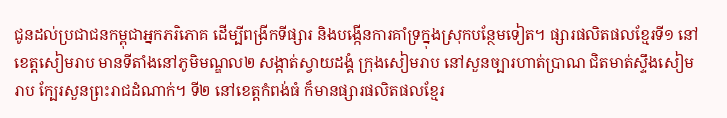ជូនដល់ប្រជាជនកម្ពុជាអ្នកភរិភោគ ដើម្បីពង្រីកទីផ្សារ និងបង្កើនការគាំទ្រក្នុងស្រុកបន្ថែមទៀត។ ផ្សារផលិតផលខ្មែរទី១ នៅខេត្តសៀមរាប មានទីតាំងនៅភូមិមណ្ឌល២ សង្កាត់ស្វាយដង្គំ ក្រុងសៀមរាប នៅសួនច្បារហាត់ប្រាណ ជិតមាត់ស្ទឹងសៀមរាប ក្បែរសួនព្រះរាជដំណាក់។ ទី២ នៅខេត្តកំពង់ធំ ក៏មានផ្សារផលិតផលខ្មែរ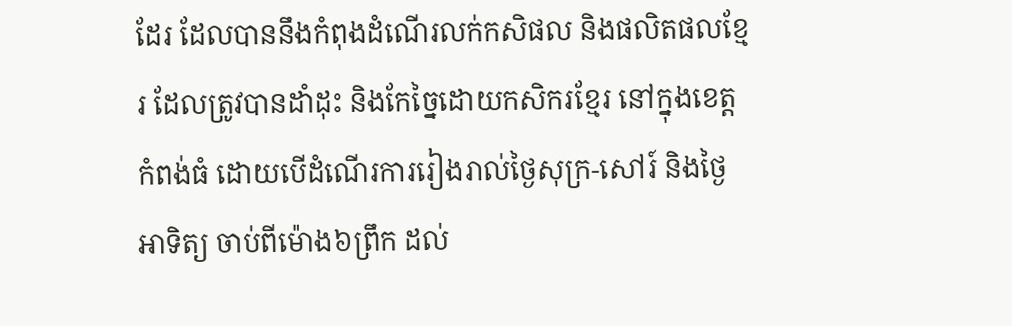ដែរ ដែលបាននឹងកំពុងដំណើរលក់កសិផល និងផលិតផលខ្មែរ ដែលត្រូវបានដាំដុះ និងកែច្នៃដោយកសិករខ្មែរ នៅក្នុងខេត្តកំពង់ធំ ដោយបើដំណើរការរៀងរាល់ថ្ងៃសុក្រ-សៅរ៍ និងថ្ងៃអាទិត្យ ចាប់ពីម៉ោង៦ព្រឹក ដល់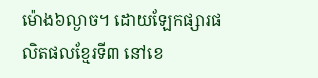ម៉ោង៦ល្ងាច។ ដោយឡែកផ្សារផលិតផលខ្មែរទី៣ នៅខេ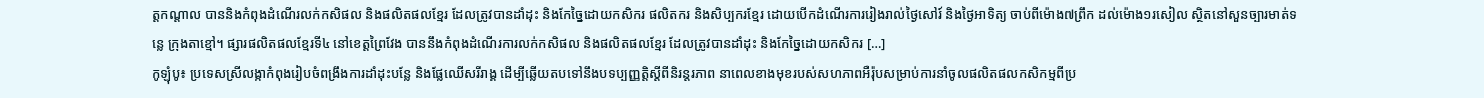ត្តកណ្តាល បាននិងកំពុងដំណើរលក់កសិផល និងផលិតផលខ្មែរ ដែលត្រូវបានដាំដុះ និងកែច្នៃដោយកសិករ ផលិតករ និងសិប្បករខ្មែរ ដោយបើកដំណើរការរៀងរាល់ថ្ងៃសៅរ៍ និងថ្ងៃអាទិត្យ ចាប់ពីម៉ោង៧ព្រឹក ដល់ម៉ោង១រសៀល ស្ថិតនៅសួនច្បារមាត់ទន្លេ ក្រុងតាខ្មៅ។ ផ្សារផលិតផលខ្មែរទី៤ នៅខេត្តព្រៃវែង បាននឹងកំពុងដំណើរការលក់កសិផល និងផលិតផលខ្មែរ ដែលត្រូវបានដាំដុះ និងកែច្នៃដោយកសិករ […]
កូឡុំបូ៖ ប្រទេសស្រីលង្កាកំពុងរៀបចំពង្រឹងការដាំដុះបន្លែ និងផ្លែឈើសរីរាង្គ ដើម្បីឆ្លើយតបទៅនឹងបទប្បញ្ញត្តិស្តីពីនិរន្តរភាព នាពេលខាងមុខរបស់សហភាពអឺរ៉ុបសម្រាប់ការនាំចូលផលិតផលកសិកម្មពីប្រ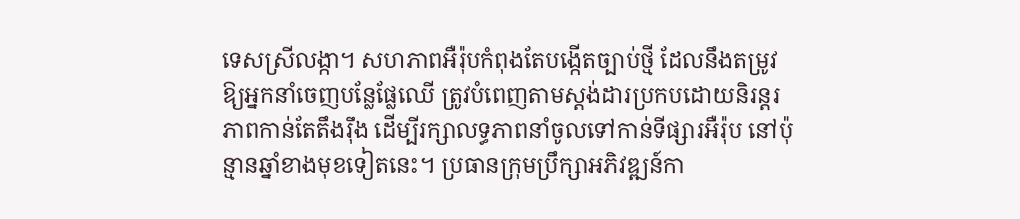ទេសស្រីលង្កា។ សហភាពអឺរ៉ុបកំពុងតែបង្កើតច្បាប់ថ្មី ដែលនឹងតម្រូវឱ្យអ្នកនាំចេញបន្លែផ្លែឈើ ត្រូវបំពេញតាមស្តង់ដារប្រកបដោយនិរន្តរភាពកាន់តែតឹងរ៉ឹង ដើម្បីរក្សាលទ្ធភាពនាំចូលទៅកាន់ទីផ្សារអឺរ៉ុប នៅប៉ុន្មានឆ្នាំខាងមុខទៀតនេះ។ ប្រធានក្រុមប្រឹក្សាអភិវឌ្ឍន៍កា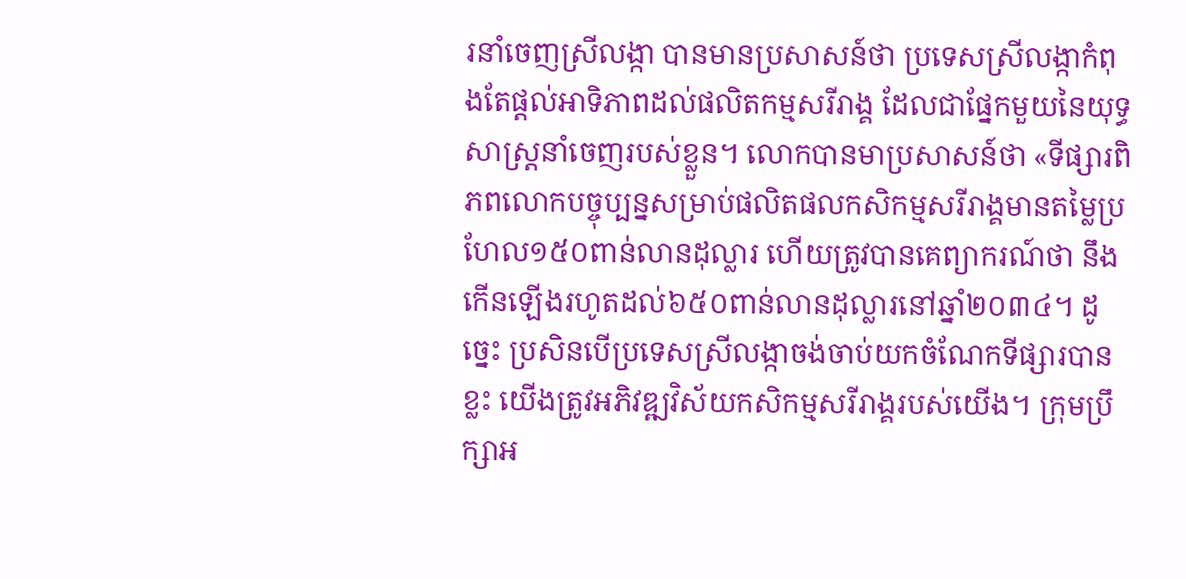រនាំចេញស្រីលង្កា បានមានប្រសាសន៍ថា ប្រទេសស្រីលង្កាកំពុងតែផ្តល់អាទិភាពដល់ផលិតកម្មសរីរាង្គ ដែលជាផ្នែកមួយនៃយុទ្ធសាស្ត្រនាំចេញរបស់ខ្លួន។ លោកបានមាប្រសាសន៍ថា «ទីផ្សារពិភពលោកបច្ចុប្បន្នសម្រាប់ផលិតផលកសិកម្មសរីរាង្គមានតម្លៃប្រហែល១៥០ពាន់លានដុល្លារ ហើយត្រូវបានគេព្យាករណ៍ថា នឹងកើនឡើងរហូតដល់៦៥០ពាន់លានដុល្លារនៅឆ្នាំ២០៣៤។ ដូច្នេះ ប្រសិនបើប្រទេសស្រីលង្កាចង់ចាប់យកចំណែកទីផ្សារបានខ្លះ យើងត្រូវអភិវឌ្ឍវិស័យកសិកម្មសរីរាង្គរបស់យើង។ ក្រុមប្រឹក្សាអ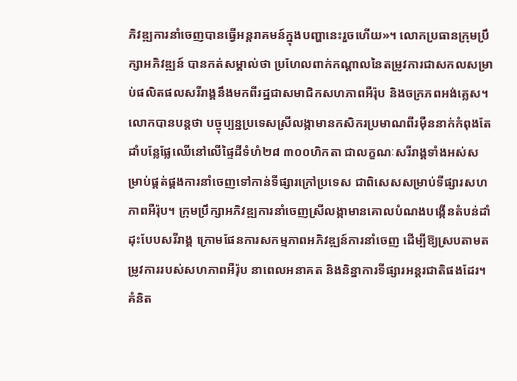ភិវឌ្ឍការនាំចេញបានធ្វើអន្តរាគមន៍ក្នុងបញ្ហានេះរួចហើយ»។ លោកប្រធានក្រុមប្រឹក្សាអភិវឌ្ឍន៍ បានកត់សម្គាល់ថា ប្រហែលពាក់កណ្តាលនៃតម្រូវការជាសកលសម្រាប់ផលិតផលសរីរាង្គនឹងមកពីរដ្ឋជាសមាជិកសហភាពអឺរ៉ុប និងចក្រភពអង់គ្លេស។ លោកបានបន្តថា បច្ចុប្បន្នប្រទេសស្រីលង្កាមានកសិករប្រមាណពីរម៉ឺននាក់កំពុងតែដាំបន្លែផ្លែឈើនៅលើផ្ទៃដីទំហំ២៨ ៣០០ហិកតា ជាលក្ខណៈសរីរាង្គទាំងអស់សម្រាប់ផ្គត់ផ្គងការនាំចេញទៅកាន់ទីផ្សារក្រៅប្រទេស ជាពិសេសសម្រាប់ទីផ្សារសហភាពអឺរ៉ុប។ ក្រុមប្រឹក្សាអភិវឌ្ឍការនាំចេញស្រីលង្កាមានគោលបំណងបង្កើនតំបន់ដាំដុះបែបសរីរាង្គ ក្រោមផែនការសកម្មភាពអភិវឌ្ឍន៍ការនាំចេញ ដើម្បីឱ្យស្របតាមតម្រូវការរបស់សហភាពអឺរ៉ុប នាពេលអនាគត និងនិន្នាការទីផ្សារអន្តរជាតិផងដែរ។ គំនិត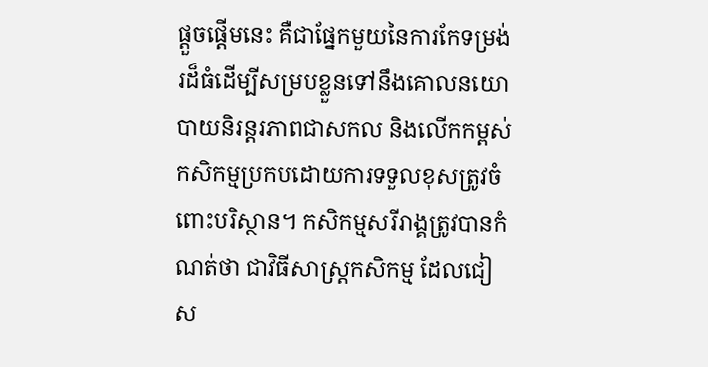ផ្តួចផ្តើមនេះ គឺជាផ្នែកមួយនៃការកែទម្រង់រដ៏ធំដើម្បីសម្របខ្លួនទៅនឹងគោលនយោបាយនិរន្តរភាពជាសកល និងលើកកម្ពស់កសិកម្មប្រកបដោយការទទួលខុសត្រូវចំពោះបរិស្ថាន។ កសិកម្មសរីរាង្គត្រូវបានកំណត់ថា ជាវិធីសាស្រ្តកសិកម្ម ដែលជៀស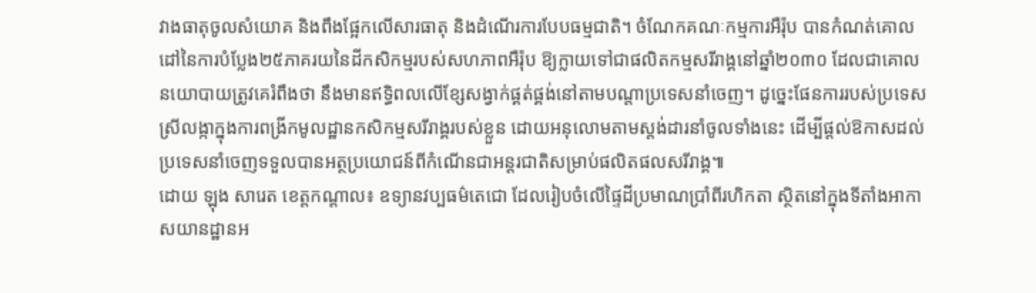វាងធាតុចូលសំយោគ និងពឹងផ្អែកលើសារធាតុ និងដំណើរការបែបធម្មជាតិ។ ចំណែកគណៈកម្មការអឺរ៉ុប បានកំណត់គោលដៅនៃការបំប្លែង២៥ភាគរយនៃដីកសិកម្មរបស់សហភាពអឺរ៉ុប ឱ្យក្លាយទៅជាផលិតកម្មសរីរាង្គនៅឆ្នាំ២០៣០ ដែលជាគោលនយោបាយត្រូវគេរំពឹងថា នឹងមានឥទ្ធិពលលើខ្សែសង្វាក់ផ្គត់ផ្គង់នៅតាមបណ្តាប្រទេសនាំចេញ។ ដូច្នេះផែនការរបស់ប្រទេសស្រីលង្កាក្នុងការពង្រីកមូលដ្ឋានកសិកម្មសរីរាង្គរបស់ខ្លួន ដោយអនុលោមតាមស្តង់ដារនាំចូលទាំងនេះ ដើម្បីផ្តល់ឱកាសដល់ប្រទេសនាំចេញទទួលបានអត្ថប្រយោជន៍ពីកំណើនជាអន្តរជាតិសម្រាប់ផលិតផលសរីរាង្គ៕
ដោយ ឡុង សារេត ខេត្តកណ្តាល៖ ឧទ្យានវប្បធម៌តេជោ ដែលរៀបចំលើផ្ទៃដីប្រមាណប្រាំពីរហិកតា ស្ថិតនៅក្នុងទីតាំងអាកាសយានដ្ឋានអ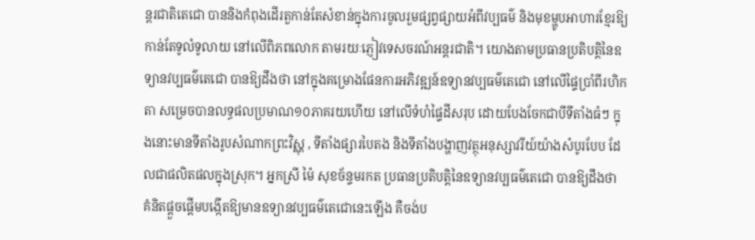ន្តរជាតិតេជោ បាននិងកំពុងដើរតួកាន់តែសំខាន់ក្នុងការចូលរួមផ្សព្វផ្សាយអំពីវប្បធម៌ និងមុខម្ហូបអាហារខ្មែរឱ្យកាន់តែទូលំទូលាយ នៅលើពិភពលោក តាមរយៈភ្ញៀវទេសចរណ៍អន្តរជាតិ។ យោងតាមប្រធានប្រតិបត្តិនៃឧទ្យានវប្បធម៌តេជោ បានឱ្យដឹងថា នៅក្នុងគម្រោងផែនការអភិវឌ្ឍន៍ឧទ្យានវប្បធម៌តេជោ នៅលើផ្ទៃប្រាំពីរហិកតា សម្រេចបានលទ្ធផលប្រមាណ១០ភាគរយហើយ នៅលើទំហំផ្ទៃដីសរុប ដោយបែងចែកជាបីទីតាំងធំៗ ក្នុងនោះមានទីតាំងរូបសំណាកព្រះវិស្ណុ , ទីតាំងផ្សារបៃតង និងទីតាំងបង្ហាញវត្ថុអនុស្សាវរីយ៍យ៉ាងសំបូរបែប ដែលជាផលិតផលក្នុងស្រុក។ អ្នកស្រី ម៉ៃ សុខច័ន្ទមរកត ប្រធានប្រតិបត្តិនៃឧទ្យានវប្បធម៌តេជោ បានឱ្យដឹងថា គំនិតផ្តួចផ្តើមបង្កើតឱ្យមានឧទ្យានវប្បធម៌តេជោនេះឡើង គឺចង់ប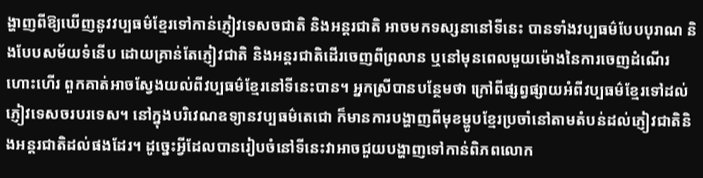ង្ហាញពីឱ្យឃើញនូវវប្បធម៌ខ្មែរទៅកាន់ភ្ញៀវទេសចជាតិ និងអន្តរជាតិ អាចមកទស្សនានៅទីនេះ បានទាំងវប្បធម៌បែបបុរាណ និងបែបសម័យទំនើប ដោយគ្រាន់តែភ្ញៀវជាតិ និងអន្តរជាតិដើរចេញពីព្រលាន ឬនៅមុនពេលមួយម៉ោងនៃការចេញដំណើរហោះហើរ ពួកគាត់អាចស្វែងយល់ពីវប្បធម៌ខ្មែរនៅទីនេះបាន។ អ្នកស្រីបានបន្ថែមថា ក្រៅពីផ្សព្វផ្សាយអំពីវប្បធម៌ខ្មែរទៅដល់ភ្ញៀវទេសចរបរទេស។ នៅក្នុងបរិវេណឧទ្យានវប្បធម៌តេជោ ក៏មានការបង្ហាញពីមុខម្ហូបខ្មែរប្រចាំនៅតាមតំបន់ដល់ភ្ញៀវជាតិនិងអន្តរជាតិដល់ផងដែរ។ ដូច្នេះអ្វីដែលបានរៀបចំនៅទីនេះវាអាចជួយបង្ហាញទៅកាន់ពិភពលោក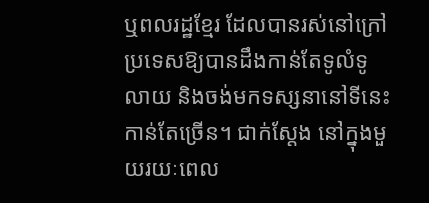ឬពលរដ្ឋខ្មែរ ដែលបានរស់នៅក្រៅប្រទេសឱ្យបានដឹងកាន់តែទូលំទូលាយ និងចង់មកទស្សនានៅទីនេះកាន់តែច្រើន។ ជាក់ស្តែង នៅក្នុងមួយរយៈពេល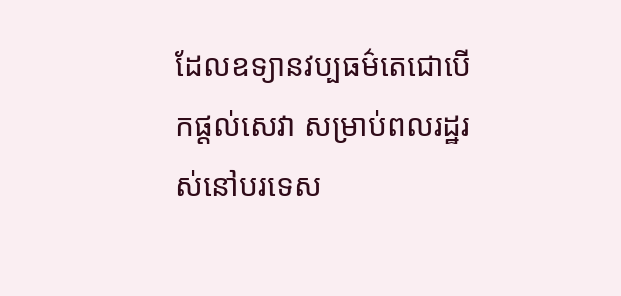ដែលឧទ្យានវប្បធម៌តេជោបើកផ្តល់សេវា សម្រាប់ពលរដ្ឋរស់នៅបរទេស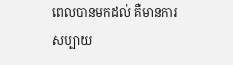ពេលបានមកដល់ គឺមានការសប្បាយ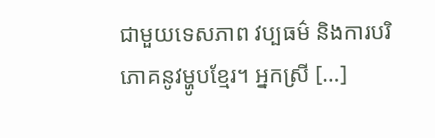ជាមួយទេសភាព វប្បធម៌ និងការបរិភោគនូវម្ហូបខ្មែរ។ អ្នកស្រី […]